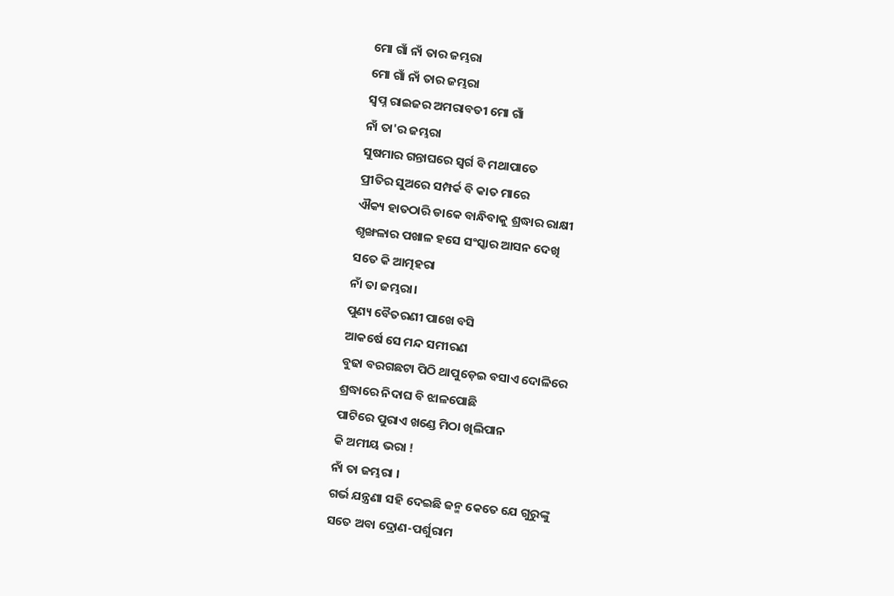ମୋ ଗାଁ ନାଁ ତାର ଜମ୍ଭରା
ମୋ ଗାଁ ନାଁ ତାର ଜମ୍ଭରା
ସ୍ୱପ୍ନ ରାଇଜର ଅମରାବତୀ ମୋ ଗାଁ
ନାଁ ତା'ର ଜମ୍ଭରା
ସୁଷମାର ଗନ୍ତାଘରେ ସ୍ୱର୍ଗ ବି ମଥାପାତେ
ପ୍ରୀତିର ସୁଅରେ ସମ୍ପର୍କ ବି କାତ ମାରେ
ଐକ୍ୟ ହାତଠାରି ଡାକେ ବାନ୍ଧିବାକୁ ଶ୍ରଦ୍ଧାର ରାକ୍ଷୀ
ଶୃଙ୍ଖଳାର ପଖାଳ ହସେ ସଂସ୍କାର ଆସନ ଦେଖି
ସତେ କି ଆତ୍ମହରା
ନାଁ ତା ଜମ୍ଭରା।
ପୁଣ୍ୟ ବୈତରଣୀ ପାଖେ ବସି
ଆକର୍ଷେ ସେ ମନ୍ଦ ସମୀରଣ
ବୁଢା ବରଗଛଟା ପିଠି ଥାପୁଡ଼େଇ ବସାଏ ଦୋଳିରେ
ଶ୍ରଦ୍ଧାରେ ନିଦାଘ ବି ଝାଳପୋଛି
ପାଟିରେ ପୁରାଏ ଖଣ୍ଡେ ମିଠା ଖିଲିପାନ
କି ଅମୀୟ ଭରା !
ନାଁ ତା ଜମ୍ଭରା ।
ଗର୍ଭ ଯନ୍ତ୍ରଣା ସହି ଦେଇଛି ଜନ୍ମ କେତେ ଯେ ଗୁରୁଙ୍କୁ
ସତେ ଅବା ଦ୍ରୋଣ-ପର୍ଶୁରାମ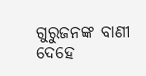ଗୁରୁଜନଙ୍କ ବାଣୀ
ଦେହେ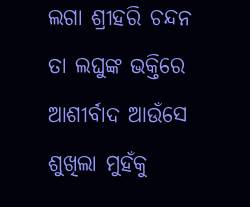ଲଗା ଶ୍ରୀହରି ଚନ୍ଦନ
ତା ଲଘୁଙ୍କ ଭକ୍ତିରେ
ଆଶୀର୍ବାଦ ଆଉଁସେ ଶୁଖିଲା ମୁହଁକୁ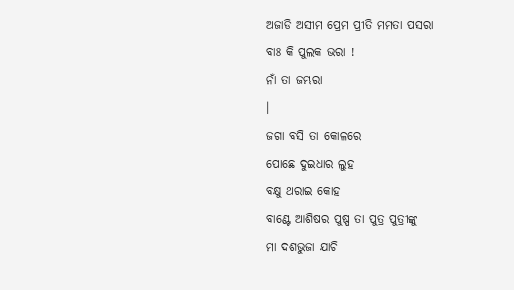ଅଜାଡି ଅସୀମ ପ୍ରେମ ପ୍ରୀତି ମମତା ପସରା
ବାଃ କି ପୁଲକ ଭରା !
ନାଁ ତା ଜମ୍ଭରା
।
ଜଗା ବସି ତା କୋଳରେ
ପୋଛେ ଦୁଇଧାର ଲୁହ
ବକ୍ଷୁ ଥରାଇ କୋହ
ବାଣ୍ଟେ ଆଶିଷର ପୁଷ୍ପ ତା ପୁତ୍ର ପୁତ୍ରୀଙ୍କୁ
ମା ଦଶଭୁଜା ଯାଚି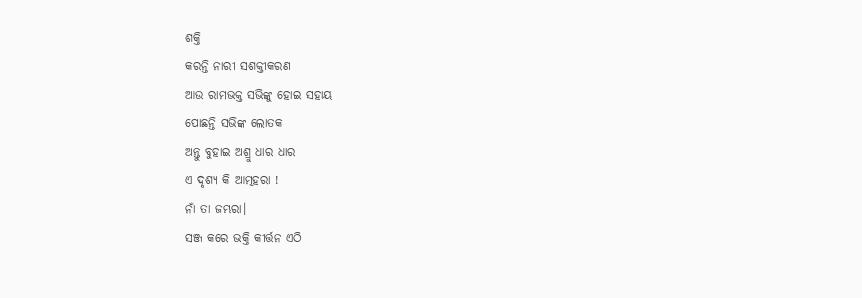ଶକ୍ତି
କରନ୍ତି ନାରୀ ସଶକ୍ତୀକରଣ
ଆଉ ରାମଭକ୍ତ ସଭିଙ୍କୁ ହୋଇ ସହାୟ
ପୋଛନ୍ତି ସଭିଙ୍କ ଲୋତକ
ଅନ୍ତୁ ବୁହାଇ ଅଶ୍ରୁ ଧାର ଧାର
ଏ ଦୃଶ୍ୟ କି ଆତ୍ମହରା !
ନାଁ ତା ଜମ୍ଭରା।
ସଞ୍ଜ କରେ ଭକ୍ତି କୀର୍ତ୍ତନ ଏଠି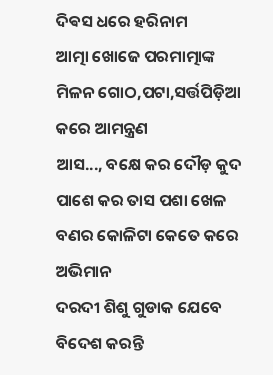ଦିଵସ ଧରେ ହରିନାମ
ଆତ୍ମା ଖୋଜେ ପରମାତ୍ମାଙ୍କ ମିଳନ ଗୋଠ,ପଟା,ସର୍ତ୍ତପିଡ଼ିଆ କରେ ଆମନ୍ତ୍ରଣ
ଆସ..., ବକ୍ଷେ କର ଦୌଡ଼ କୁଦ
ପାଶେ କର ତାସ ପଶା ଖେଳ
ବଣର କୋଳିଟା କେତେ କରେ ଅଭିମାନ
ଦରଦୀ ଶିଶୁ ଗୁଡାକ ଯେବେ ବିଦେଶ କରନ୍ତି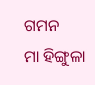ଗମନ
ମା ହିଙ୍ଗୁଳା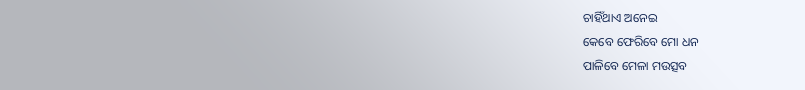ଚାହିଁଥାଏ ଅନେଇ
କେବେ ଫେରିବେ ମୋ ଧନ
ପାଳିବେ ମେଳା ମଉତ୍ସବ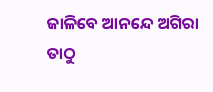ଜାଳିବେ ଆନନ୍ଦେ ଅଗିରା
ତାଠୁ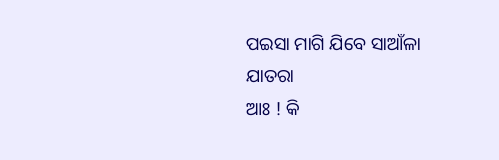ପଇସା ମାଗି ଯିବେ ସାଆଁଳା
ଯାତରା
ଆଃ ! କି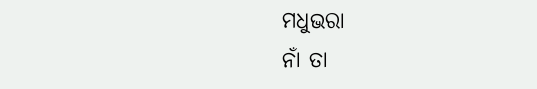ମଧୁଭରା
ନାଁ ତା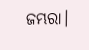ଜମ୍ଭରା।